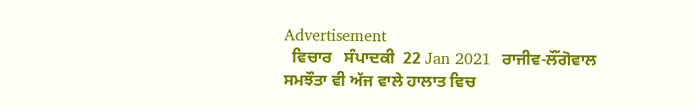Advertisement
  ਵਿਚਾਰ   ਸੰਪਾਦਕੀ  22 Jan 2021  ਰਾਜੀਵ-ਲੌਂਗੋਵਾਲ ਸਮਝੌਤਾ ਵੀ ਅੱਜ ਵਾਲੇ ਹਾਲਾਤ ਵਿਚ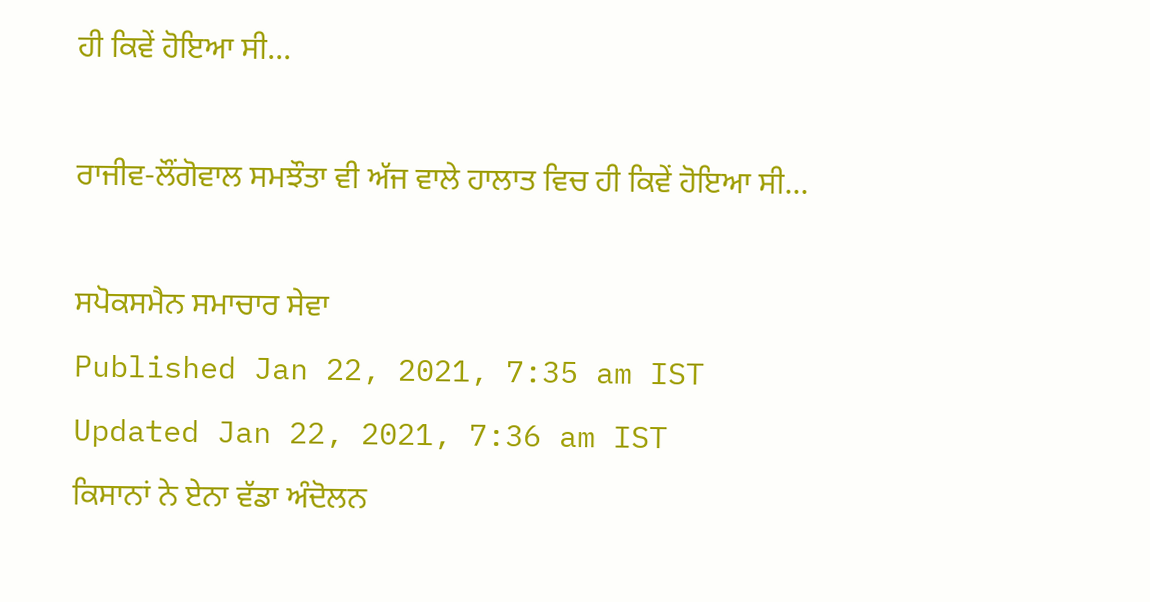ਹੀ ਕਿਵੇਂ ਹੋਇਆ ਸੀ...

ਰਾਜੀਵ-ਲੌਂਗੋਵਾਲ ਸਮਝੌਤਾ ਵੀ ਅੱਜ ਵਾਲੇ ਹਾਲਾਤ ਵਿਚ ਹੀ ਕਿਵੇਂ ਹੋਇਆ ਸੀ...

ਸਪੋਕਸਮੈਨ ਸਮਾਚਾਰ ਸੇਵਾ
Published Jan 22, 2021, 7:35 am IST
Updated Jan 22, 2021, 7:36 am IST
ਕਿਸਾਨਾਂ ਨੇ ਏਨਾ ਵੱਡਾ ਅੰਦੋਲਨ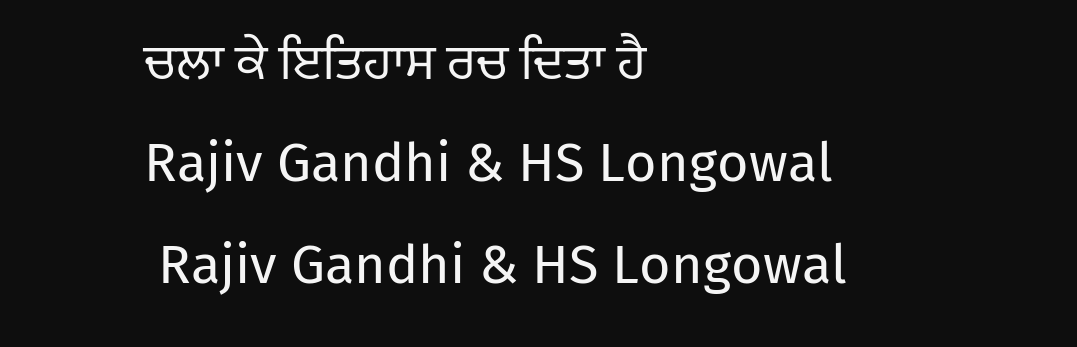ਚਲਾ ਕੇ ਇਤਿਹਾਸ ਰਚ ਦਿਤਾ ਹੈ
Rajiv Gandhi & HS Longowal
 Rajiv Gandhi & HS Longowal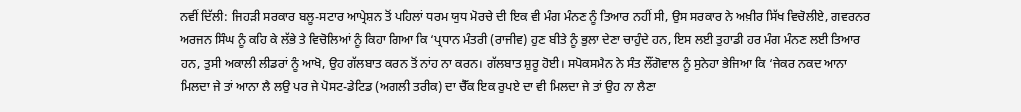ਨਵੀਂ ਦਿੱਲੀ: ਜਿਹੜੀ ਸਰਕਾਰ ਬਲੂ-ਸਟਾਰ ਆਪ੍ਰੇਸ਼ਨ ਤੋਂ ਪਹਿਲਾਂ ਧਰਮ ਯੁਧ ਮੋਰਚੇ ਦੀ ਇਕ ਵੀ ਮੰਗ ਮੰਨਣ ਨੂੰ ਤਿਆਰ ਨਹੀਂ ਸੀ, ਉਸ ਸਰਕਾਰ ਨੇ ਅਖ਼ੀਰ ਸਿੱਖ ਵਿਚੋਲੀਏ, ਗਵਰਨਰ ਅਰਜਨ ਸਿੰਘ ਨੂੰ ਕਹਿ ਕੇ ਲੱਭੇ ਤੇ ਵਿਚੋਲਿਆਂ ਨੂੰ ਕਿਹਾ ਗਿਆ ਕਿ ‘ਪ੍ਰਧਾਨ ਮੰਤਰੀ (ਰਾਜੀਵ) ਹੁਣ ਬੀਤੇ ਨੂੰ ਭੁਲਾ ਦੇਣਾ ਚਾਹੁੰਦੇ ਹਨ, ਇਸ ਲਈ ਤੁਹਾਡੀ ਹਰ ਮੰਗ ਮੰਨਣ ਲਈ ਤਿਆਰ ਹਨ, ਤੁਸੀ ਅਕਾਲੀ ਲੀਡਰਾਂ ਨੂੰ ਆਖੋ, ਉਹ ਗੱਲਬਾਤ ਕਰਨ ਤੋਂ ਨਾਂਹ ਨਾ ਕਰਨ। ਗੱਲਬਾਤ ਸ਼ੁਰੂ ਹੋਈ। ਸਪੋਕਸਮੈਨ ਨੇ ਸੰਤ ਲੌਂਗੋਵਾਲ ਨੂੰ ਸੁਨੇਹਾ ਭੇਜਿਆ ਕਿ ‘ਜੇਕਰ ਨਕਦ ਆਨਾ ਮਿਲਦਾ ਜੇ ਤਾਂ ਆਨਾ ਲੈ ਲਉ ਪਰ ਜੇ ਪੋਸਟ-ਡੇਟਿਡ (ਅਗਲੀ ਤਰੀਕ) ਦਾ ਚੈੱਕ ਇਕ ਰੁਪਏ ਦਾ ਵੀ ਮਿਲਦਾ ਜੇ ਤਾਂ ਉਹ ਨਾ ਲੈਣਾ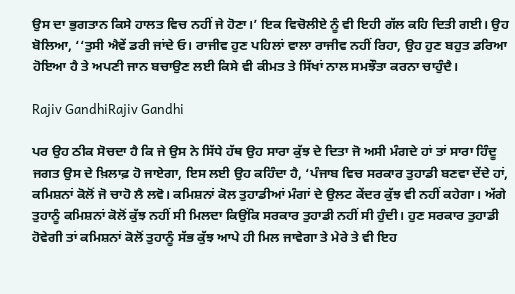ਉਸ ਦਾ ਭੁਗਤਾਨ ਕਿਸੇ ਹਾਲਤ ਵਿਚ ਨਹੀਂ ਜੇ ਹੋਣਾ।’ ਇਕ ਵਿਚੋਲੀਏ ਨੂੰ ਵੀ ਇਹੀ ਗੱਲ ਕਹਿ ਦਿਤੀ ਗਈ। ਉਹ ਬੋਲਿਆ, ‘‘ਤੁਸੀ ਐਵੇਂ ਡਰੀ ਜਾਂਦੇ ਓ। ਰਾਜੀਵ ਹੁਣ ਪਹਿਲਾਂ ਵਾਲਾ ਰਾਜੀਵ ਨਹੀਂ ਰਿਹਾ, ਉਹ ਹੁਣ ਬਹੁਤ ਡਰਿਆ ਹੋਇਆ ਹੈ ਤੇ ਅਪਣੀ ਜਾਨ ਬਚਾਉਣ ਲਈ ਕਿਸੇ ਵੀ ਕੀਮਤ ਤੇ ਸਿੱਖਾਂ ਨਾਲ ਸਮਝੌਤਾ ਕਰਨਾ ਚਾਹੁੰਦੈ।

Rajiv GandhiRajiv Gandhi

ਪਰ ਉਹ ਠੀਕ ਸੋਚਦਾ ਹੈ ਕਿ ਜੇ ਉਸ ਨੇ ਸਿੱਧੇ ਹੱਥ ਉਹ ਸਾਰਾ ਕੁੱਝ ਦੇ ਦਿਤਾ ਜੋ ਅਸੀ ਮੰਗਦੇ ਹਾਂ ਤਾਂ ਸਾਰਾ ਹਿੰਦੂ ਜਗਤ ਉਸ ਦੇ ਖ਼ਿਲਾਫ਼ ਹੋ ਜਾਏਗਾ, ਇਸ ਲਈ ਉਹ ਕਹਿੰਦਾ ਹੈ, ‘ਪੰਜਾਬ ਵਿਚ ਸਰਕਾਰ ਤੁਹਾਡੀ ਬਣਵਾ ਦੇਂਦੇ ਹਾਂ, ਕਮਿਸ਼ਨਾਂ ਕੋਲੋਂ ਜੋ ਚਾਹੋ ਲੈ ਲਵੋ। ਕਮਿਸ਼ਨਾਂ ਕੋਲ ਤੁਹਾਡੀਆਂ ਮੰਗਾਂ ਦੇ ਉਲਟ ਕੇਂਦਰ ਕੁੱਝ ਵੀ ਨਹੀਂ ਕਹੇਗਾ। ਅੱਗੇ ਤੁਹਾਨੂੰ ਕਮਿਸ਼ਨਾਂ ਕੋਲੋਂ ਕੁੱਝ ਨਹੀਂ ਸੀ ਮਿਲਦਾ ਕਿਉਂਕਿ ਸਰਕਾਰ ਤੁਹਾਡੀ ਨਹੀਂ ਸੀ ਹੁੰਦੀ। ਹੁਣ ਸਰਕਾਰ ਤੁਹਾਡੀ ਹੋਵੇਗੀ ਤਾਂ ਕਮਿਸ਼ਨਾਂ ਕੋਲੋਂ ਤੁਹਾਨੂੰ ਸੱਭ ਕੁੱਝ ਆਪੇ ਹੀ ਮਿਲ ਜਾਵੇਗਾ ਤੇ ਮੇਰੇ ਤੇ ਵੀ ਇਹ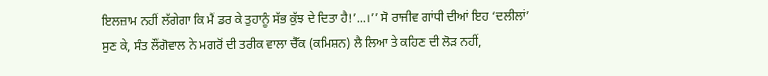ਇਲਜ਼ਾਮ ਨਹੀਂ ਲੱਗੇਗਾ ਕਿ ਮੈਂ ਡਰ ਕੇ ਤੁਹਾਨੂੰ ਸੱਭ ਕੁੱਝ ਦੇ ਦਿਤਾ ਹੈ!’...।’’ ਸੋ ਰਾਜੀਵ ਗਾਂਧੀ ਦੀਆਂ ਇਹ ‘ਦਲੀਲਾਂ’ ਸੁਣ ਕੇ, ਸੰਤ ਲੌਂਗੋਵਾਲ ਨੇ ਮਗਰੋਂ ਦੀ ਤਰੀਕ ਵਾਲਾ ਚੈੱਕ (ਕਮਿਸ਼ਨ) ਲੈ ਲਿਆ ਤੇ ਕਹਿਣ ਦੀ ਲੋੜ ਨਹੀਂ,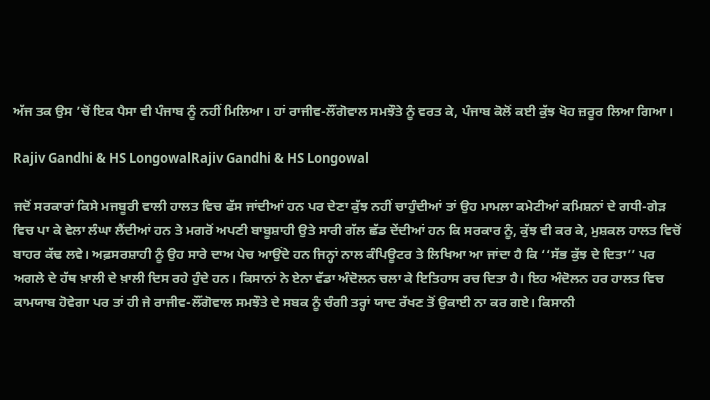ਅੱਜ ਤਕ ਉਸ ’ਚੋਂ ਇਕ ਪੈਸਾ ਵੀ ਪੰਜਾਬ ਨੂੰ ਨਹੀਂ ਮਿਲਿਆ। ਹਾਂ ਰਾਜੀਵ-ਲੌਂਗੋਵਾਲ ਸਮਝੌਤੇ ਨੂੰ ਵਰਤ ਕੇ, ਪੰਜਾਬ ਕੋਲੋਂ ਕਈ ਕੁੱਝ ਖੋਹ ਜ਼ਰੂਰ ਲਿਆ ਗਿਆ।

Rajiv Gandhi & HS LongowalRajiv Gandhi & HS Longowal

ਜਦੋਂ ਸਰਕਾਰਾਂ ਕਿਸੇ ਮਜਬੂਰੀ ਵਾਲੀ ਹਾਲਤ ਵਿਚ ਫੱਸ ਜਾਂਦੀਆਂ ਹਨ ਪਰ ਦੇਣਾ ਕੁੱਝ ਨਹੀਂ ਚਾਹੁੰਦੀਆਂ ਤਾਂ ਉਹ ਮਾਮਲਾ ਕਮੇਟੀਆਂ ਕਮਿਸ਼ਨਾਂ ਦੇ ਗਧੀ-ਗੇੜ ਵਿਚ ਪਾ ਕੇ ਵੇਲਾ ਲੰਘਾ ਲੈਂਦੀਆਂ ਹਨ ਤੇ ਮਗਰੋਂ ਅਪਣੀ ਬਾਬੂਸ਼ਾਹੀ ਉਤੇ ਸਾਰੀ ਗੱਲ ਛੱਡ ਦੇਂਦੀਆਂ ਹਨ ਕਿ ਸਰਕਾਰ ਨੂੰ, ਕੁੱਝ ਵੀ ਕਰ ਕੇ, ਮੁਸ਼ਕਲ ਹਾਲਤ ਵਿਚੋਂ ਬਾਹਰ ਕੱਢ ਲਵੇ। ਅਫ਼ਸਰਸ਼ਾਹੀ ਨੂੰ ਉਹ ਸਾਰੇ ਦਾਅ ਪੇਚ ਆਉਂਦੇ ਹਨ ਜਿਨ੍ਹਾਂ ਨਾਲ ਕੰਪਿਊਟਰ ਤੇ ਲਿਖਿਆ ਆ ਜਾਂਦਾ ਹੈ ਕਿ ‘‘ਸੱਭ ਕੁੱਝ ਦੇ ਦਿਤਾ’’ ਪਰ ਅਗਲੇ ਦੇ ਹੱਥ ਖ਼ਾਲੀ ਦੇ ਖ਼ਾਲੀ ਦਿਸ ਰਹੇ ਹੁੰਦੇ ਹਨ। ਕਿਸਾਨਾਂ ਨੇ ਏਨਾ ਵੱਡਾ ਅੰਦੋਲਨ ਚਲਾ ਕੇ ਇਤਿਹਾਸ ਰਚ ਦਿਤਾ ਹੈ। ਇਹ ਅੰਦੋਲਨ ਹਰ ਹਾਲਤ ਵਿਚ ਕਾਮਯਾਬ ਹੋਵੇਗਾ ਪਰ ਤਾਂ ਹੀ ਜੇ ਰਾਜੀਵ-ਲੌਂਗੋਵਾਲ ਸਮਝੌਤੇ ਦੇ ਸਬਕ ਨੂੰ ਚੰਗੀ ਤਰ੍ਹਾਂ ਯਾਦ ਰੱਖਣ ਤੋਂ ਉਕਾਈ ਨਾ ਕਰ ਗਏ। ਕਿਸਾਨੀ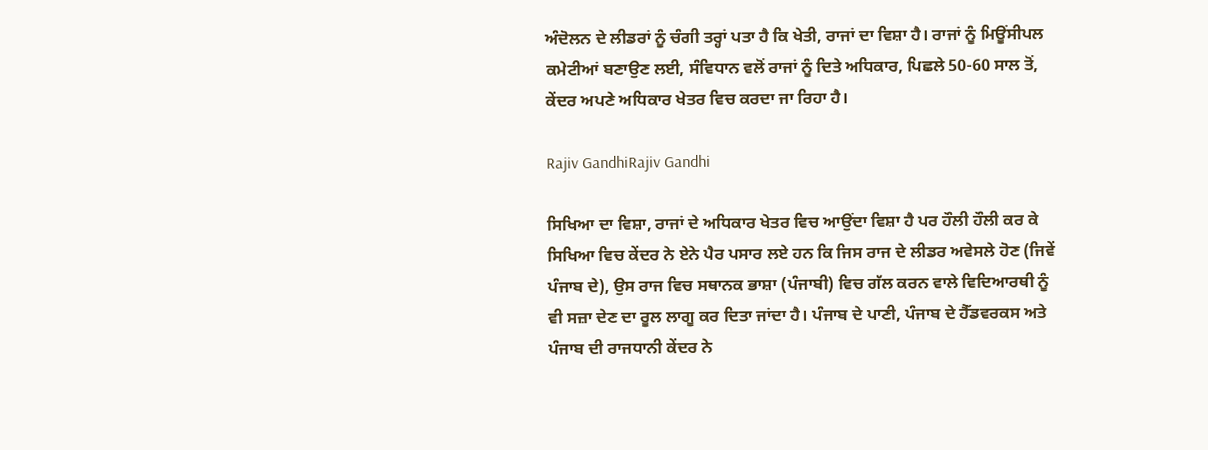ਅੰਦੋਲਨ ਦੇ ਲੀਡਰਾਂ ਨੂੰ ਚੰਗੀ ਤਰ੍ਹਾਂ ਪਤਾ ਹੈ ਕਿ ਖੇਤੀ, ਰਾਜਾਂ ਦਾ ਵਿਸ਼ਾ ਹੈ। ਰਾਜਾਂ ਨੂੰ ਮਿਊਂਸੀਪਲ ਕਮੇਟੀਆਂ ਬਣਾਉਣ ਲਈ, ਸੰਵਿਧਾਨ ਵਲੋਂ ਰਾਜਾਂ ਨੂੰ ਦਿਤੇ ਅਧਿਕਾਰ, ਪਿਛਲੇ 50-60 ਸਾਲ ਤੋਂ, ਕੇਂਦਰ ਅਪਣੇ ਅਧਿਕਾਰ ਖੇਤਰ ਵਿਚ ਕਰਦਾ ਜਾ ਰਿਹਾ ਹੈ।

Rajiv GandhiRajiv Gandhi

ਸਿਖਿਆ ਦਾ ਵਿਸ਼ਾ, ਰਾਜਾਂ ਦੇ ਅਧਿਕਾਰ ਖੇਤਰ ਵਿਚ ਆਉਂਦਾ ਵਿਸ਼ਾ ਹੈ ਪਰ ਹੌਲੀ ਹੌਲੀ ਕਰ ਕੇ ਸਿਖਿਆ ਵਿਚ ਕੇਂਦਰ ਨੇ ਏਨੇ ਪੈਰ ਪਸਾਰ ਲਏ ਹਨ ਕਿ ਜਿਸ ਰਾਜ ਦੇ ਲੀਡਰ ਅਵੇਸਲੇ ਹੋਣ (ਜਿਵੇਂ ਪੰਜਾਬ ਦੇ), ਉਸ ਰਾਜ ਵਿਚ ਸਥਾਨਕ ਭਾਸ਼ਾ (ਪੰਜਾਬੀ) ਵਿਚ ਗੱਲ ਕਰਨ ਵਾਲੇ ਵਿਦਿਆਰਥੀ ਨੂੰ ਵੀ ਸਜ਼ਾ ਦੇਣ ਦਾ ਰੂਲ ਲਾਗੂ ਕਰ ਦਿਤਾ ਜਾਂਦਾ ਹੈ। ਪੰਜਾਬ ਦੇ ਪਾਣੀ, ਪੰਜਾਬ ਦੇ ਹੈੱਡਵਰਕਸ ਅਤੇ ਪੰਜਾਬ ਦੀ ਰਾਜਧਾਨੀ ਕੇਂਦਰ ਨੇ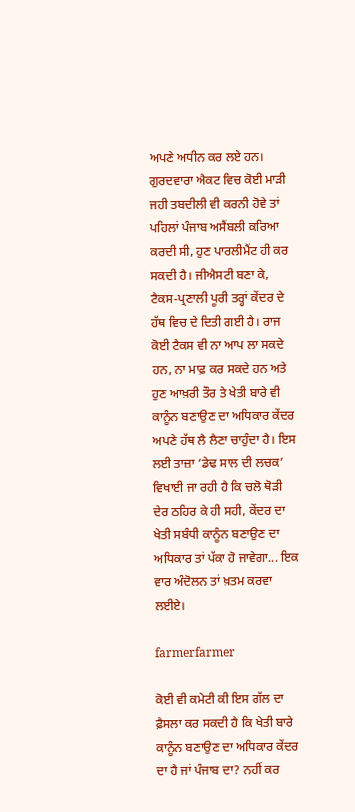ਅਪਣੇ ਅਧੀਨ ਕਰ ਲਏ ਹਨ। ਗੁਰਦਵਾਰਾ ਐਕਟ ਵਿਚ ਕੋਈ ਮਾੜੀ ਜਹੀ ਤਬਦੀਲੀ ਵੀ ਕਰਨੀ ਹੋਵੇ ਤਾਂ ਪਹਿਲਾਂ ਪੰਜਾਬ ਅਸੈਂਬਲੀ ਕਰਿਆ ਕਰਦੀ ਸੀ, ਹੁਣ ਪਾਰਲੀਮੈਂਟ ਹੀ ਕਰ ਸਕਦੀ ਹੈ। ਜੀਐਸਟੀ ਬਣਾ ਕੇ, ਟੈਕਸ-ਪ੍ਰਣਾਲੀ ਪੂਰੀ ਤਰ੍ਹਾਂ ਕੇਂਦਰ ਦੇ ਹੱਥ ਵਿਚ ਦੇ ਦਿਤੀ ਗਈ ਹੈ। ਰਾਜ ਕੋਈ ਟੈਕਸ ਵੀ ਨਾ ਆਪ ਲਾ ਸਕਦੇ ਹਨ, ਨਾ ਮਾਫ਼ ਕਰ ਸਕਦੇ ਹਨ ਅਤੇ ਹੁਣ ਆਖ਼ਰੀ ਤੌਰ ਤੇ ਖੇਤੀ ਬਾਰੇ ਵੀ ਕਾਨੂੰਨ ਬਣਾਉਣ ਦਾ ਅਧਿਕਾਰ ਕੇਂਦਰ ਅਪਣੇ ਹੱਥ ਲੈ ਲੈਣਾ ਚਾਹੁੰਦਾ ਹੈ। ਇਸ ਲਈ ਤਾਜ਼ਾ ‘ਡੇਢ ਸਾਲ ਦੀ ਲਚਕ’ ਵਿਖਾਈ ਜਾ ਰਹੀ ਹੈ ਕਿ ਚਲੋ ਥੋੜੀ ਦੇਰ ਠਹਿਰ ਕੇ ਹੀ ਸਹੀ, ਕੇਂਦਰ ਦਾ ਖੇਤੀ ਸਬੰਧੀ ਕਾਨੂੰਨ ਬਣਾਉਣ ਦਾ ਅਧਿਕਾਰ ਤਾਂ ਪੱਕਾ ਹੋ ਜਾਵੇਗਾ... ਇਕ ਵਾਰ ਅੰਦੋਲਨ ਤਾਂ ਖ਼ਤਮ ਕਰਵਾ ਲਈਏ।

farmerfarmer

ਕੋਈ ਵੀ ਕਮੇਟੀ ਕੀ ਇਸ ਗੱਲ ਦਾ ਫ਼ੈਸਲਾ ਕਰ ਸਕਦੀ ਹੈ ਕਿ ਖੇਤੀ ਬਾਰੇ ਕਾਨੂੰਨ ਬਣਾਉਣ ਦਾ ਅਧਿਕਾਰ ਕੇਂਦਰ ਦਾ ਹੈ ਜਾਂ ਪੰਜਾਬ ਦਾ? ਨਹੀਂ ਕਰ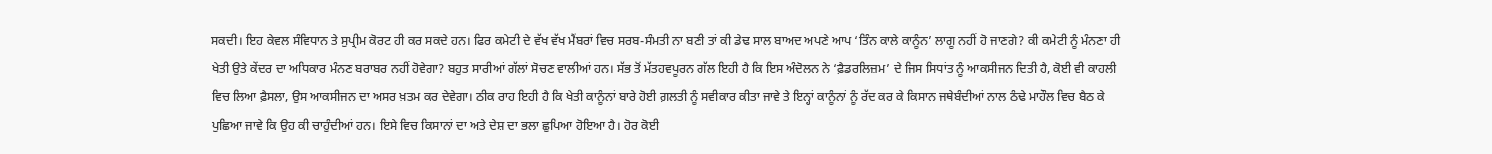ਸਕਦੀ। ਇਹ ਕੇਵਲ ਸੰਵਿਧਾਨ ਤੇ ਸੁਪ੍ਰੀਮ ਕੋਰਟ ਹੀ ਕਰ ਸਕਦੇ ਹਨ। ਫਿਰ ਕਮੇਟੀ ਦੇ ਵੱਖ ਵੱਖ ਮੈਂਬਰਾਂ ਵਿਚ ਸਰਬ-ਸੰਮਤੀ ਨਾ ਬਣੀ ਤਾਂ ਕੀ ਡੇਢ ਸਾਲ ਬਾਅਦ ਅਪਣੇ ਆਪ ‘ਤਿੰਨ ਕਾਲੇ ਕਾਨੂੰਨ’ ਲਾਗੂ ਨਹੀਂ ਹੋ ਜਾਣਗੇ? ਕੀ ਕਮੇਟੀ ਨੂੰ ਮੰਨਣਾ ਹੀ ਖੇਤੀ ਉਤੇ ਕੇਂਦਰ ਦਾ ਅਧਿਕਾਰ ਮੰਨਣ ਬਰਾਬਰ ਨਹੀਂ ਹੋਵੇਗਾ? ਬਹੁਤ ਸਾਰੀਆਂ ਗੱਲਾਂ ਸੋਚਣ ਵਾਲੀਆਂ ਹਨ। ਸੱਭ ਤੋਂ ਮੱਤਹਵਪੂਰਨ ਗੱਲ ਇਹੀ ਹੈ ਕਿ ਇਸ ਅੰਦੋਲਨ ਨੇ ‘ਫ਼ੈਡਰਲਿਜ਼ਮ’ ਦੇ ਜਿਸ ਸਿਧਾਂਤ ਨੂੰ ਆਕਸੀਜਨ ਦਿਤੀ ਹੈ, ਕੋਈ ਵੀ ਕਾਹਲੀ ਵਿਚ ਲਿਆ ਫ਼ੈਸਲਾ, ਉਸ ਆਕਸੀਜਨ ਦਾ ਅਸਰ ਖ਼ਤਮ ਕਰ ਦੇਵੇਗਾ। ਠੀਕ ਰਾਹ ਇਹੀ ਹੈ ਕਿ ਖੇਤੀ ਕਾਨੂੰਨਾਂ ਬਾਰੇ ਹੋਈ ਗ਼ਲਤੀ ਨੂੰ ਸਵੀਕਾਰ ਕੀਤਾ ਜਾਵੇ ਤੇ ਇਨ੍ਹਾਂ ਕਾਨੂੰਨਾਂ ਨੂੰ ਰੱਦ ਕਰ ਕੇ ਕਿਸਾਨ ਜਥੇਬੰਦੀਆਂ ਨਾਲ ਠੰਢੇ ਮਾਹੌਲ ਵਿਚ ਬੈਠ ਕੇ ਪੁਛਿਆ ਜਾਵੇ ਕਿ ਉਹ ਕੀ ਚਾਹੁੰਦੀਆਂ ਹਨ। ਇਸੇ ਵਿਚ ਕਿਸਾਨਾਂ ਦਾ ਅਤੇ ਦੇਸ਼ ਦਾ ਭਲਾ ਛੁਪਿਆ ਹੋਇਆ ਹੈ। ਹੋਰ ਕੋਈ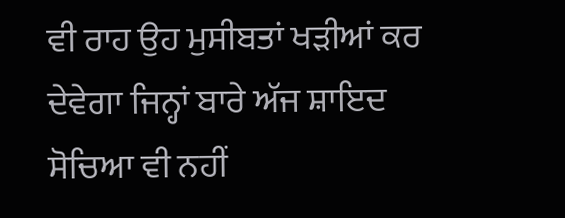ਵੀ ਰਾਹ ਉਹ ਮੁਸੀਬਤਾਂ ਖੜੀਆਂ ਕਰ ਦੇਵੇਗਾ ਜਿਨ੍ਹਾਂ ਬਾਰੇ ਅੱਜ ਸ਼ਾਇਦ ਸੋਚਿਆ ਵੀ ਨਹੀਂ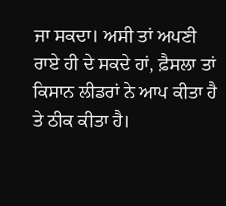ਜਾ ਸਕਦਾ। ਅਸੀ ਤਾਂ ਅਪਣੀ ਰਾਏ ਹੀ ਦੇ ਸਕਦੇ ਹਾਂ, ਫ਼ੈਸਲਾ ਤਾਂ ਕਿਸਾਨ ਲੀਡਰਾਂ ਨੇ ਆਪ ਕੀਤਾ ਹੈ ਤੇ ਠੀਕ ਕੀਤਾ ਹੈ।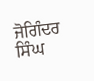ਜੋਗਿੰਦਰ ਸਿੰਘ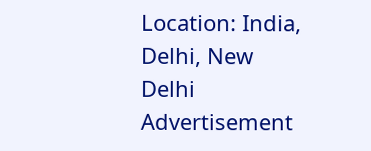Location: India, Delhi, New Delhi
Advertisement